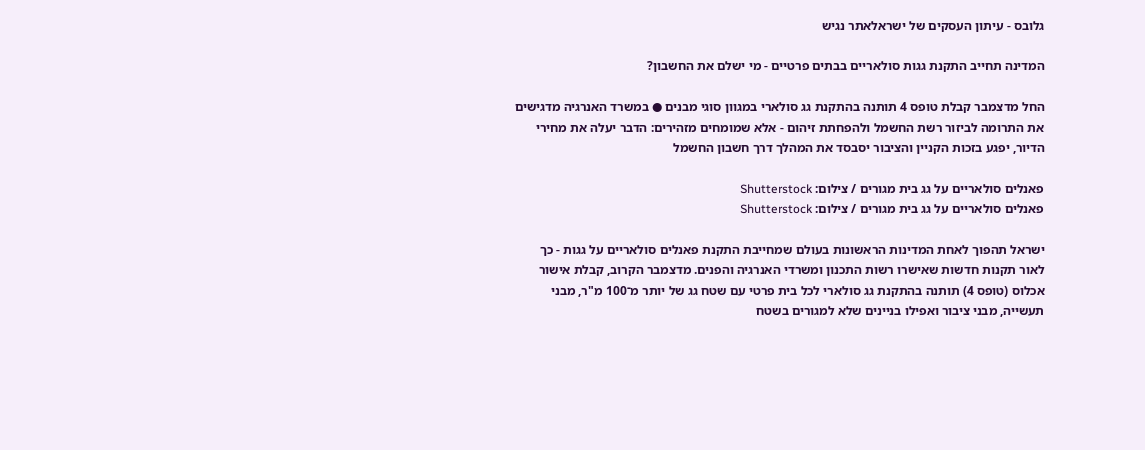גלובס - עיתון העסקים של ישראלאתר נגיש

המדינה תחייב התקנת גגות סולאריים בבתים פרטיים - מי ישלם את החשבון?

החל מדצמבר קבלת טופס 4 תותנה בהתקנת גג סולארי במגוון סוגי מבנים ● במשרד האנרגיה מדגישים את התרומה לביזור רשת החשמל ולהפחתת זיהום - אלא שמומחים מזהירים: הדבר יעלה את מחירי הדיור, יפגע בזכות הקניין והציבור יסבסד את המהלך דרך חשבון החשמל

פאנלים סולאריים על גג בית מגורים / צילום: Shutterstock
פאנלים סולאריים על גג בית מגורים / צילום: Shutterstock

ישראל תהפוך לאחת המדינות הראשונות בעולם שמחייבת התקנת פאנלים סולאריים על גגות - כך לאור תקנות חדשות שאישרו רשות התכנון ומשרדי האנרגיה והפנים. מדצמבר הקרוב, קבלת אישור אכלוס (טופס 4) תותנה בהתקנת גג סולארי לכל בית פרטי עם שטח גג של יותר מ־100 מ"ר, מבני תעשייה, מבני ציבור ואפילו בניינים שלא למגורים בשטח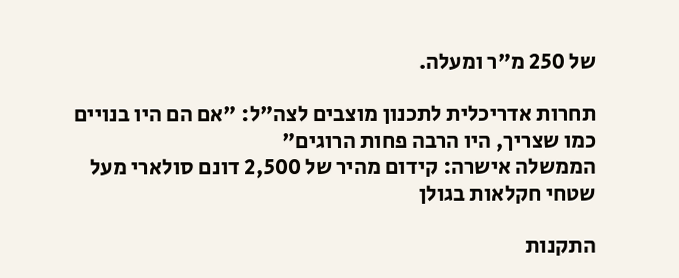של 250 מ"ר ומעלה.

תחרות אדריכלית לתכנון מוצבים לצה"ל: "אם הם היו בנויים כמו שצריך, היו הרבה פחות הרוגים"
הממשלה אישרה: קידום מהיר של 2,500 דונם סולארי מעל שטחי חקלאות בגולן

התקנות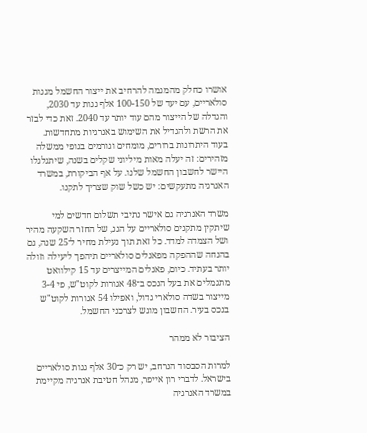אושרו כחלק מהמגמה להרחיב את ייצור החשמל מגגות סולאריים, עם יעד של 100-150 אלף גגות עד 2030, והגדלה של הייצור מהם עוד יותר עד 2040. זאת כדי לבזר את הרשת ולהגדיל את השימוש באנרגיות מתחדשות. בעוד היתרונות ברורים, מומחים וגורמים בגופי ממשלה מזהירים: זה יעלה מאות מיליוני שקלים בשנה, שיתגלגלו היישר לחשבון החשמל שלנו. על אף הביקורת, במשרד האנרגיה מתעקשים: יש כשל שוק שצריך לתקנו.

משרד האנרגיה גם אישר נתיבי תשלום חדשים למי שיתקין מתקנים סולאריים על הגג, של החזר השקעה מהיר ושל הצמדה למדד. כל זאת תוך נעילת מחיר ל־25 שנה, גם בהנחה שההפקה מפאנלים סולאריים תיהפך ליעילה וזולה יותר בעתיד. כיום, פאנלים המייצרים עד 15 קילוואט מתגמלים את בעל הנכס ב־48 אגורות לקוט"ש, פי 3-4 מייצור בשדה סולארי גדול, ואפילו 54 אגורות לקוט"ש בנכס בעיר. החשבון מוגש לצרכני החשמל.

הציבור לא ממהר

למרות הסבסוד הנרחב, יש רק כ־30 אלף גגות סולאריים בישראל. לדברי רון אייפר, מנהל חטיבת אנרגיה מקיימת במשרד האנרגיה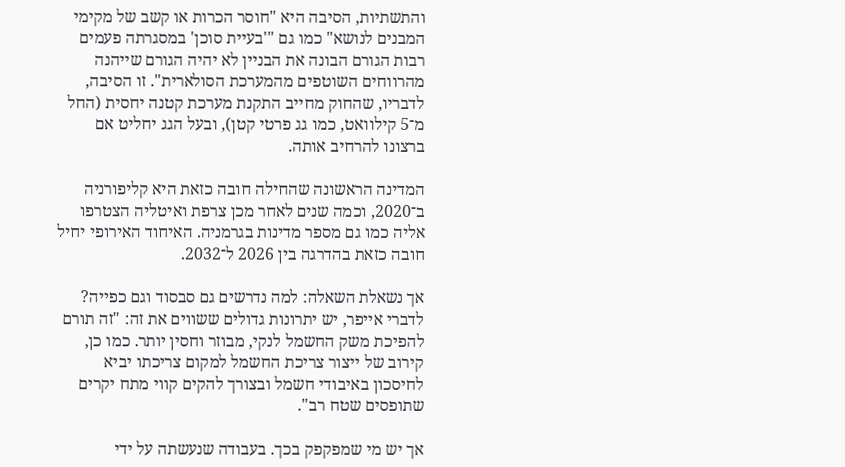והתשתיות, הסיבה היא "חוסר הכרות או קשב של מקימי המבנים לנושא" כמו גם "'בעיית סוכן' במסגרתה פעמים רבות הגורם הבונה את הבניין לא יהיה הגורם שייהנה מהרווחים השוטפים מהמערכת הסולארית". זו הסיבה, לדבריו, שהחוק מחייב התקנת מערכת קטנה יחסית (החל מ־5 קילוואט, כמו גג פרטי קטן), ובעל הגג יחליט אם ברצונו להרחיב אותה.

המדינה הראשונה שהחילה חובה כזאת היא קליפורניה ב־2020, וכמה שנים לאחר מכן צרפת ואיטליה הצטרפו אליה כמו גם מספר מדינות בגרמניה. האיחוד האירופי יחיל חובה כזאת בהדרגה בין 2026 ל־2032.

אך נשאלת השאלה: למה נדרשים גם סבסוד וגם כפייה? לדברי אייפר, יש יתרונות גדולים ששווים את זה: "זה תורם להפיכת משק החשמל לנקי, מבוזר וחסין יותר. כמו כן, קירוב של ייצור צריכת החשמל למקום צריכתו יביא לחיסכון באיבודי חשמל ובצורך להקים קווי מתח יקרים שתופסים שטח רב".

אך יש מי שמפקפק בכך. בעבודה שנעשתה על ידי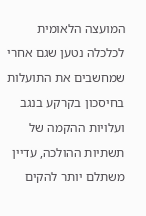המועצה הלאומית לכלכלה נטען שגם אחרי שמחשבים את התועלות בחיסכון בקרקע בנגב ועלויות ההקמה של תשתיות ההולכה, עדיין משתלם יותר להקים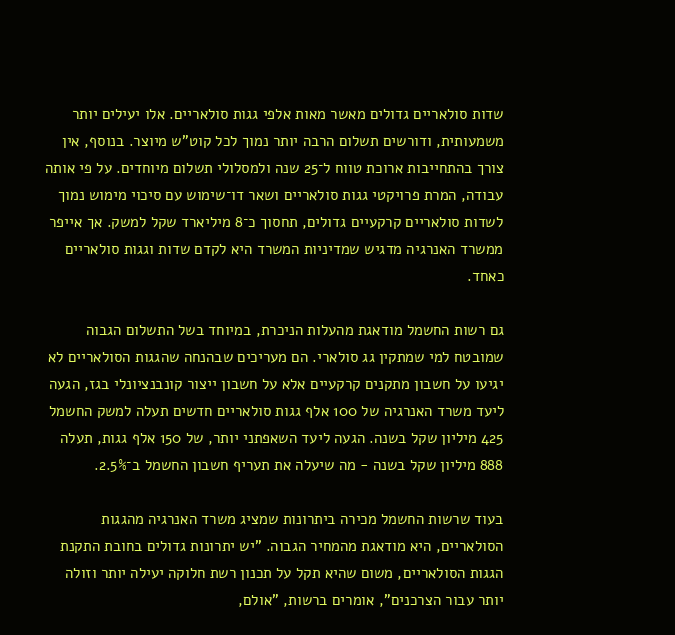שדות סולאריים גדולים מאשר מאות אלפי גגות סולאריים. אלו יעילים יותר משמעותית, ודורשים תשלום הרבה יותר נמוך לכל קוט"ש מיוצר. בנוסף, אין צורך בהתחייבות ארוכת טווח ל־25 שנה ולמסלולי תשלום מיוחדים. על פי אותה עבודה, המרת פרויקטי גגות סולאריים ושאר דו־שימוש עם סיכוי מימוש נמוך לשדות סולאריים קרקעיים גדולים, תחסוך כ־8 מיליארד שקל למשק. אך אייפר ממשרד האנרגיה מדגיש שמדיניות המשרד היא לקדם שדות וגגות סולאריים כאחד.

גם רשות החשמל מודאגת מהעלות הניכרת, במיוחד בשל התשלום הגבוה שמובטח למי שמתקין גג סולארי. הם מעריכים שבהנחה שהגגות הסולאריים לא יגיעו על חשבון מתקנים קרקעיים אלא על חשבון ייצור קונבנציונלי בגז, הגעה ליעד משרד האנרגיה של 100 אלף גגות סולאריים חדשים תעלה למשק החשמל 425 מיליון שקל בשנה. הגעה ליעד השאפתני יותר, של 150 אלף גגות, תעלה 888 מיליון שקל בשנה - מה שיעלה את תעריף חשבון החשמל ב־2.5%.

בעוד שרשות החשמל מכירה ביתרונות שמציג משרד האנרגיה מהגגות הסולאריים, היא מודאגת מהמחיר הגבוה. "יש יתרונות גדולים בחובת התקנת הגגות הסולאריים, משום שהיא תקל על תכנון רשת חלוקה יעילה יותר וזולה יותר עבור הצרכנים", אומרים ברשות, "אולם,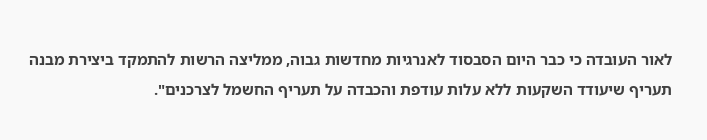לאור העובדה כי כבר היום הסבסוד לאנרגיות מחדשות גבוה, ממליצה הרשות להתמקד ביצירת מבנה תעריף שיעודד השקעות ללא עלות עודפת והכבדה על תעריף החשמל לצרכנים".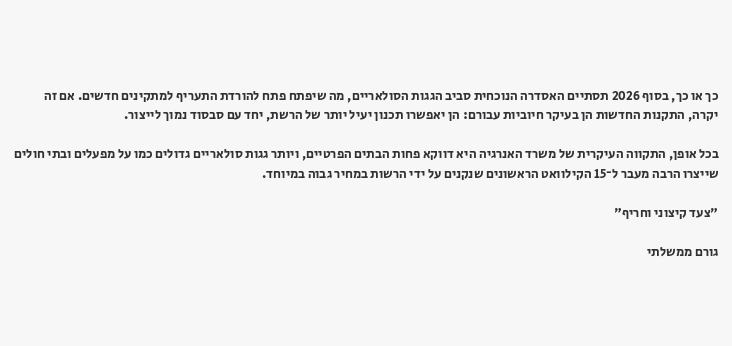כך או כך, בסוף 2026 תסתיים האסדרה הנוכחית סביב הגגות הסולאריים, מה שיפתח פתח להורדת התעריף למתקינים חדשים. אם זה יקרה, התקנות החדשות הן בעיקר חיוביות עבורם: הן יאפשרו תכנון יעיל יותר של הרשת, יחד עם סבסוד נמוך לייצור.

בכל אופן, התקווה העיקרית של משרד האנרגיה היא דווקא פחות הבתים הפרטיים, ויותר גגות סולאריים גדולים כמו על מפעלים ובתי חולים שייצרו הרבה מעבר ל־15 הקילוואט הראשונים שנקנים על ידי הרשות במחיר גבוה במיוחד.

"צעד קיצוני וחריף"

גורם ממשלתי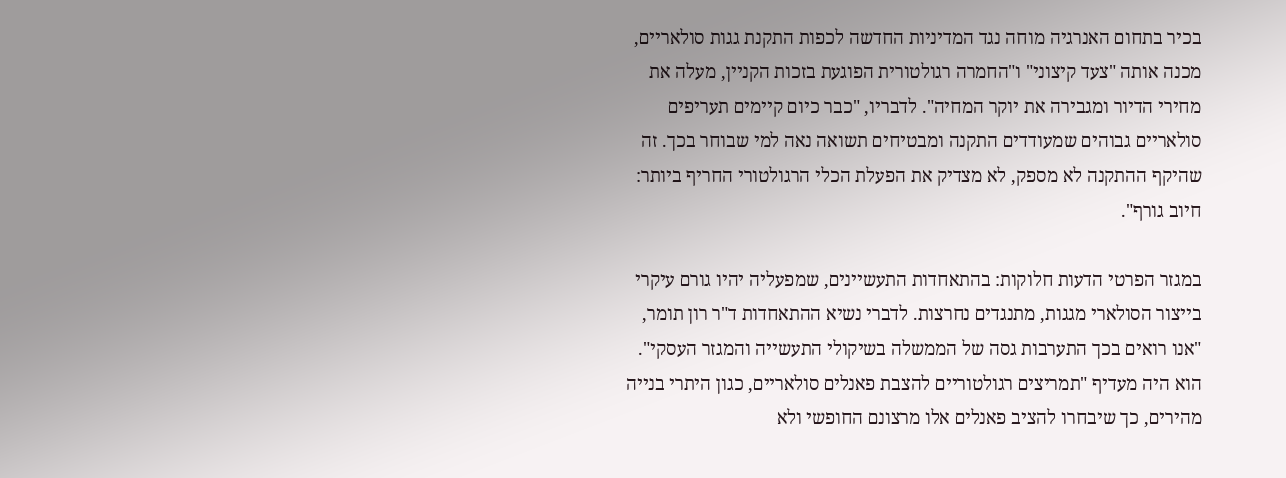בכיר בתחום האנרגיה מוחה נגד המדיניות החדשה לכפות התקנת גגות סולאריים, מכנה אותה "צעד קיצוני" ו"החמרה רגולטורית הפוגעת בזכות הקניין, מעלה את מחירי הדיור ומגבירה את יוקר המחיה". לדבריו, "כבר כיום קיימים תעריפים סולאריים גבוהים שמעודדים התקנה ומבטיחים תשואה נאה למי שבוחר בכך. זה שהיקף ההתקנה לא מספק, לא מצדיק את הפעלת הכלי הרגולטורי החריף ביותר: חיוב גורף".

במגזר הפרטי הדעות חלוקות: בהתאחדות התעשיינים, שמפעליה יהיו גורם עיקרי בייצור הסולארי מגגות, מתנגדים נחרצות. לדברי נשיא ההתאחדות ד"ר רון תומר, "אנו רואים בכך התערבות גסה של הממשלה בשיקולי התעשייה והמגזר העסקי". הוא היה מעדיף "תמריצים רגולטוריים להצבת פאנלים סולאריים, כגון היתרי בנייה מהירים, כך שיבחרו להציב פאנלים אלו מרצונם החופשי ולא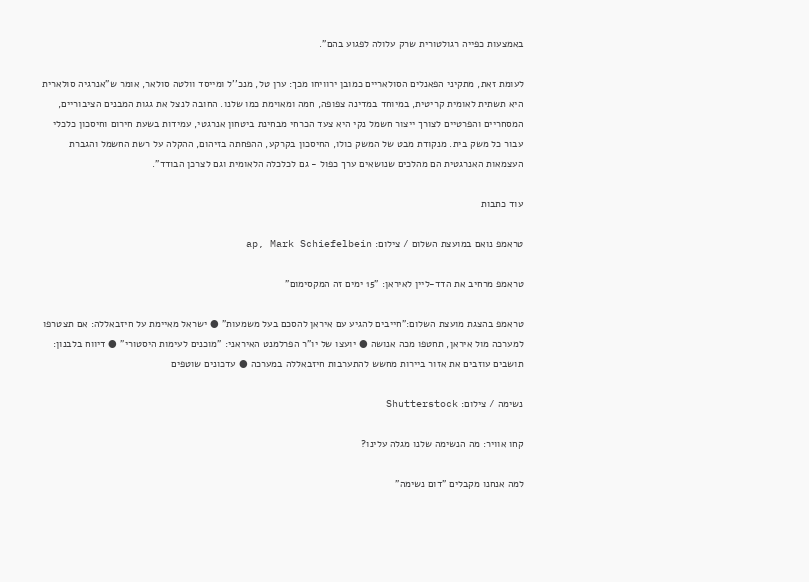באמצעות כפייה רגולטורית שרק עלולה לפגוע בהם".

לעומת זאת, מתקיני הפאנלים הסולאריים כמובן ירוויחו מכך: ערן טל, מנכ''ל ומייסד וולטה סולאר, אומר ש"אנרגיה סולארית היא תשתית לאומית קריטית, במיוחד במדינה צפופה, חמה ומאוימת כמו שלנו. החובה לנצל את גגות המבנים הציבוריים, המסחריים והפרטיים לצורך ייצור חשמל נקי היא צעד הכרחי מבחינת ביטחון אנרגטי, עמידות בשעת חירום וחיסכון כלכלי עבור כל משק בית. מנקודת מבט של המשק כולו, החיסכון בקרקע, ההפחתה בזיהום, ההקלה על רשת החשמל והגברת העצמאות האנרגטית הם מהלכים שנושאים ערך כפול - גם לכלכלה הלאומית וגם לצרכן הבודד".

עוד כתבות

טראמפ נואם במועצת השלום / צילום: ap, Mark Schiefelbein

טראמפ מרחיב את הדד-ליין לאיראן: "15 ימים זה המקסימום"

טראמפ בהצגת מועצת השלום:"חייבים להגיע עם איראן להסכם בעל משמעות" ● ישראל מאיימת על חיזבאללה: אם תצטרפו למערכה מול איראן, תחטפו מכה אנושה ● יועצו של יו"ר הפרלמנט האיראני: "מוכנים לעימות היסטורי" ● דיווח בלבנון: תושבים עוזבים את אזור ביירות מחשש להתערבות חיזבאללה במערכה ● עדכונים שוטפים

נשימה / צילום: Shutterstock

קחו אוויר: מה הנשימה שלנו מגלה עלינו?

למה אנחנו מקבלים "דום נשימה"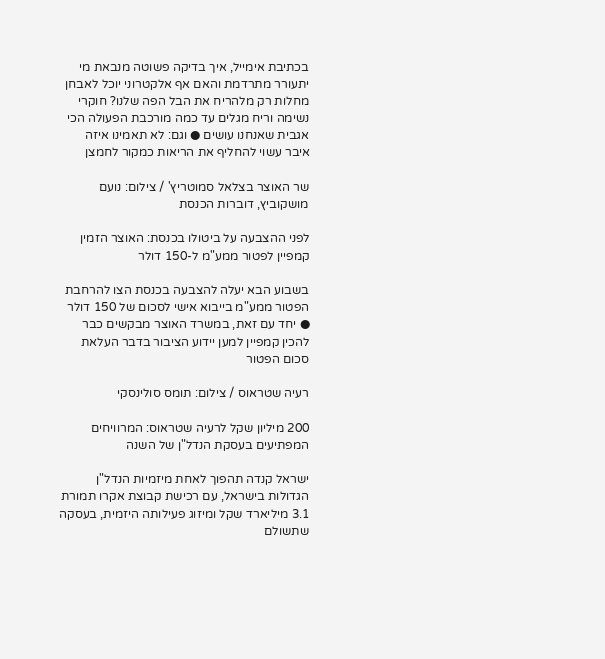בכתיבת אימייל, איך בדיקה פשוטה מנבאת מי יתעורר מתרדמת והאם אף אלקטרוני יוכל לאבחן מחלות רק מלהריח את הבל הפה שלנו? חוקרי נשימה וריח מגלים עד כמה מורכבת הפעולה הכי אגבית שאנחנו עושים ● וגם: לא תאמינו איזה איבר עשוי להחליף את הריאות כמקור לחמצן

שר האוצר בצלאל סמוטריץ' / צילום: נועם מושקוביץ, דוברות הכנסת

לפני ההצבעה על ביטולו בכנסת: האוצר הזמין קמפיין לפטור ממע"מ ל-150 דולר

בשבוע הבא יעלה להצבעה בכנסת הצו להרחבת הפטור ממע"מ בייבוא אישי לסכום של 150 דולר ● יחד עם זאת, במשרד האוצר מבקשים כבר להכין קמפיין למען יידוע הציבור בדבר העלאת סכום הפטור

רעיה שטראוס / צילום: תומס סולינסקי

200 מיליון שקל לרעיה שטראוס: המרוויחים המפתיעים בעסקת הנדל"ן של השנה

ישראל קנדה תהפוך לאחת מיזמיות הנדל"ן הגדולות בישראל, עם רכישת קבוצת אקרו תמורת 3.1 מיליארד שקל ומיזוג פעילותה היזמית, בעסקה שתשולם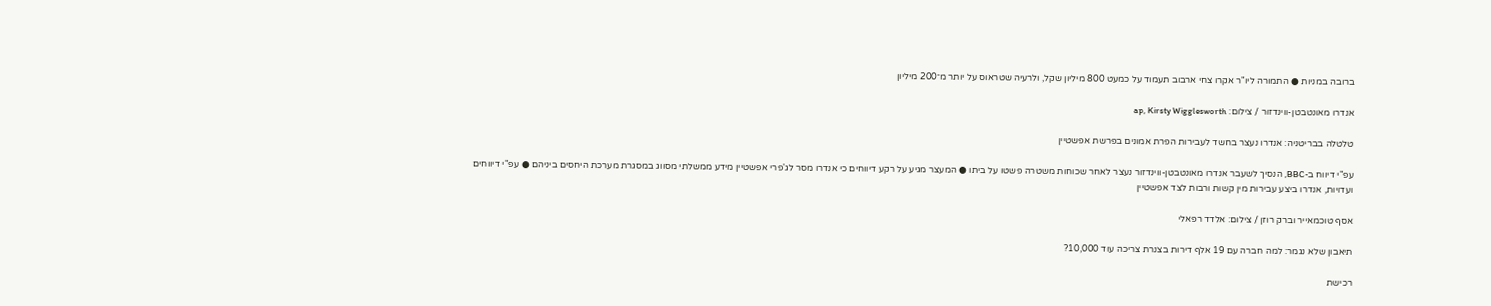ברובה במניות ● התמורה ליו"ר אקרו צחי ארבוב תעמוד על כמעט 800 מיליון שקל, ולרעיה שטראוס על יותר מ־200 מיליון

אנדרו מאונטבטן-ווינדזור / צילום: ap, Kirsty Wigglesworth

טלטלה בבריטניה: אנדרו נעצר בחשד לעבירות הפרת אמונים בפרשת אפשטיין

עפ"י דיווח ב-BBC, הנסיך לשעבר אנדרו מאונטבטן-ווינדזור נעצר לאחר שכוחות משטרה פשטו על ביתו ● המעצר מגיע על רקע דיווחים כי אנדרו מסר לג'פרי אפשטיין מידע ממשלתי מסווג במסגרת מערכת היחסים ביניהם ● עפ"י דיווחים ועדויות, אנדרו ביצע עבירות מין קשות ורבות לצד אפשטיין

אסף טוכמאייר וברק רוזן / צילום: אלדד רפאלי

תיאבון שלא נגמר: למה חברה עם 19 אלף דירות בצנרת צריכה עוד 10,000?

רכישת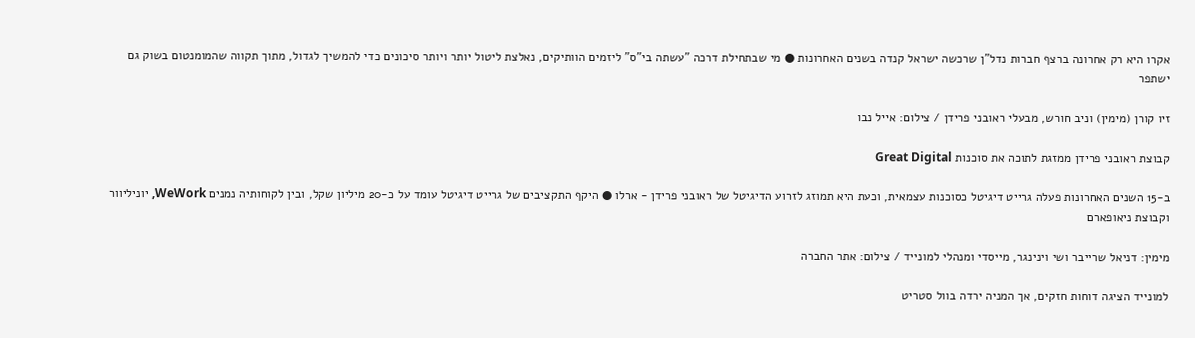אקרו היא רק אחרונה ברצף חברות נדל"ן שרכשה ישראל קנדה בשנים האחרונות ● מי שבתחילת דרכה "עשתה בי"ס" ליזמים הוותיקים, נאלצת ליטול יותר ויותר סיכונים כדי להמשיך לגדול, מתוך תקווה שהמומנטום בשוק גם ישתפר

זיו קורן (מימין) וניב חורש, מבעלי ראובני פרידן / צילום: אייל נבו

קבוצת ראובני פרידן ממזגת לתוכה את סוכנות Great Digital

ב-15 השנים האחרונות פעלה גרייט דיגיטל כסוכנות עצמאית, וכעת היא תמוזג לזרוע הדיגיטל של ראובני פרידן - ארלו ● היקף התקציבים של גרייט דיגיטל עומד על כ-20 מיליון שקל, ובין לקוחותיה נמנים WeWork, יוניליוור וקבוצת ניאופארם

מימין: דניאל שרייבר ושי וינינגר, מייסדי ומנהלי למונייד / צילום: אתר החברה

למונייד הציגה דוחות חזקים, אך המניה ירדה בוול סטריט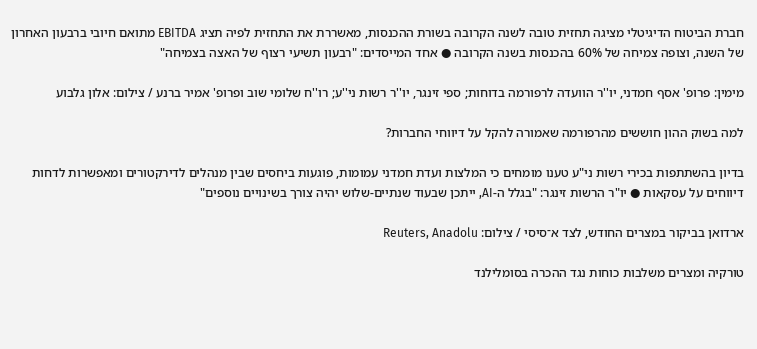חברת הביטוח הדיגיטלי מציגה תחזית טובה לשנה הקרובה בשורת ההכנסות, מאשררת את התחזית לפיה תציג EBITDA מתואם חיובי ברבעון האחרון של השנה, וצופה צמיחה של 60% בהכנסות בשנה הקרובה ● אחד המייסדים: "רבעון תשיעי רצוף של האצה בצמיחה"

מימין: פרופ' אסף חמדני, יו''ר הוועדה לרפורמה בדוחות; ספי זינגר, יו''ר רשות ני''ע; רו''ח שלומי שוב ופרופ' אמיר ברנע / צילום: אלון גלבוע

למה בשוק ההון חוששים מהרפורמה שאמורה להקל על דיווחי החברות?

בדיון בהשתתפות בכירי רשות ני"ע טענו מומחים כי המלצות ועדת חמדני עמומות, פוגעות ביחסים שבין מנהלים לדירקטורים ומאפשרות לדחות דיווחים על עסקאות ● יו"ר הרשות זינגר: "בגלל ה-AI, ייתכן שבעוד שנתיים-שלוש יהיה צורך בשינויים נוספים"

ארדואן בביקור במצרים החודש, לצד א־סיסי / צילום: Reuters, Anadolu

טורקיה ומצרים משלבות כוחות נגד ההכרה בסומלילנד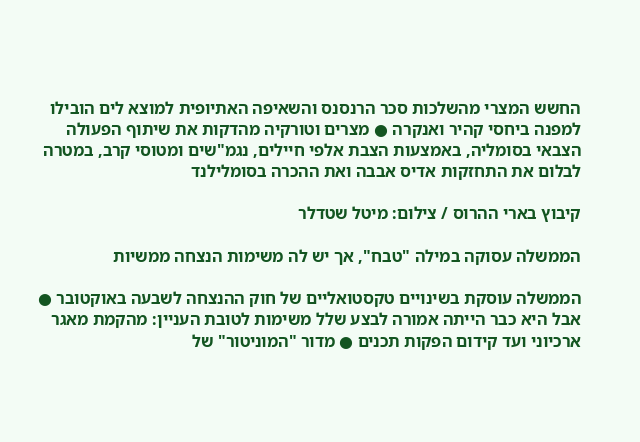החשש המצרי מהשלכות סכר הרנסנס והשאיפה האתיופית למוצא לים הובילו למפנה ביחסי קהיר ואנקרה ● מצרים וטורקיה מהדקות את שיתוף הפעולה הצבאי בסומליה, באמצעות הצבת אלפי חיילים, נגמ"שים ומטוסי קרב, במטרה לבלום את התחזקות אדיס אבבה ואת ההכרה בסומלילנד

קיבוץ בארי ההרוס / צילום: מיטל שטדלר

הממשלה עסוקה במילה "טבח", אך יש לה משימות הנצחה ממשיות

הממשלה עוסקת בשינויים טקסטואליים של חוק ההנצחה לשבעה באוקטובר ● אבל היא כבר הייתה אמורה לבצע שלל משימות לטובת העניין: מהקמת מאגר ארכיוני ועד קידום הפקות תכנים ● מדור "המוניטור" של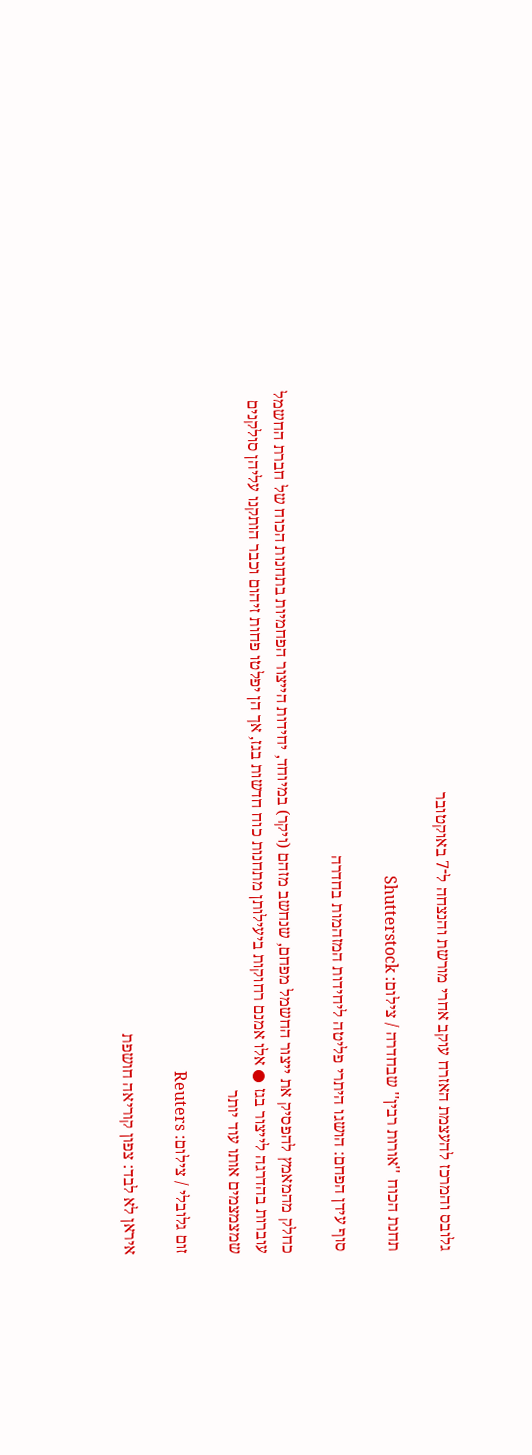גלובס והמרכז להעצמת האזרח עוקב אחרי מורשת והנצחה ל־7 באוקטובר

תחנת הכוח ''אורות רבין'' שבחדרה / צילום: Shutterstock

סוף עידן הפחם: הושגו היתרי פליטה ליחידות המזהמות בחדרה

כחלק מהמאמץ להפסיק את ייצור החשמל מפחם, שנחשב מזהם (ויקר) במיוחד, יחידות הייצור הפחמיות בתחנות הכוח של חברת החשמל עוברות בהדרגה לייצור בגז ● אלו אמנם רחוקות ביעילותן מתחנות כוח חדשות בגז, אך הן יפלטו פחות זיהום וכבר הותקנו עליהן סולקנים שמצמצמים אותו עוד יותר

זום גלובלי / צילום: Reuters

איראן לא לבד: צפון קוריאה חושפת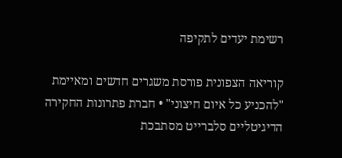רשימת יעדים לתקיפה

קוריאה הצפונית פורסת משגרים חדשים ומאיימת "להכניע כל איום חיצוני" • חברת פתרונות החקירה הדיגיטליים סלברייט מסתבכת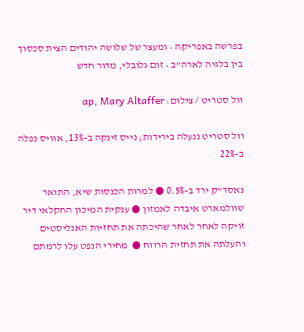בפרשה באפריקה • ומעצר של שלושה יהודים הצית סכסוך בין בלגיה לארה"ב • זום גלובלי, מדור חדש

וול סטריט / צילום: ap, Mary Altaffer

וול סטריט ננעלה בירידות; נייס זינקה ב-13%, אוויס נפלה ב-22%

נאסד"ק ירד ב-0.5% ● למרות הכנסות שיא, התואר שוולמארט איבדה לאמזון ● ענקית המיכון החקלאי דיר זויקה לאחר לאחר שהיכתה את תחזיות האנליסטים והעלתה את תחזית הרווח ●  מחירי הנפט עלו לרמתם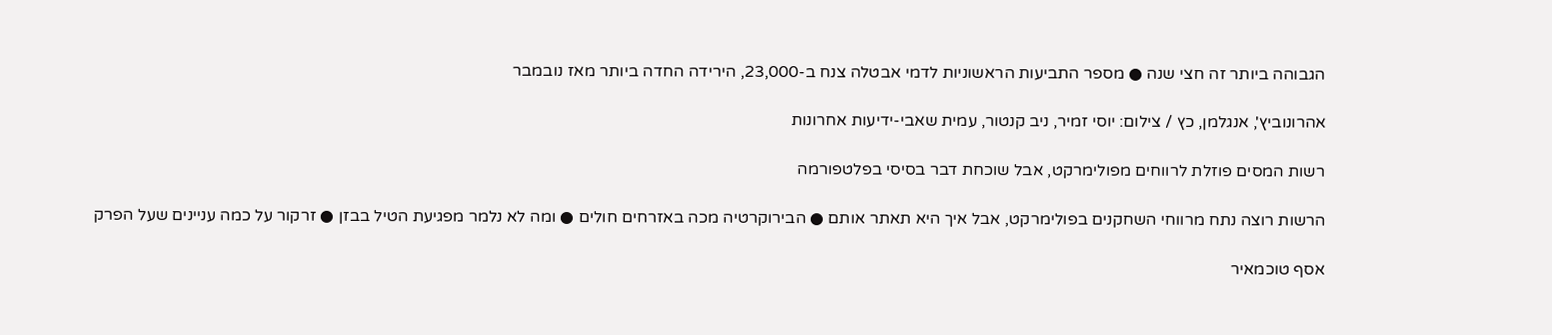הגבוהה ביותר זה חצי שנה ● מספר התביעות הראשוניות לדמי אבטלה צנח ב-23,000, הירידה החדה ביותר מאז נובמבר

אהרונוביץ', אנגלמן, כץ / צילום: יוסי זמיר, ניב קנטור, עמית שאבי-ידיעות אחרונות

רשות המסים פוזלת לרווחים מפולימרקט, אבל שוכחת דבר בסיסי בפלטפורמה

הרשות רוצה נתח מרווחי השחקנים בפולימרקט, אבל איך היא תאתר אותם ● הבירוקרטיה מכה באזרחים חולים ● ומה לא נלמר מפגיעת הטיל בבזן ● זרקור על כמה עניינים שעל הפרק

אסף טוכמאיר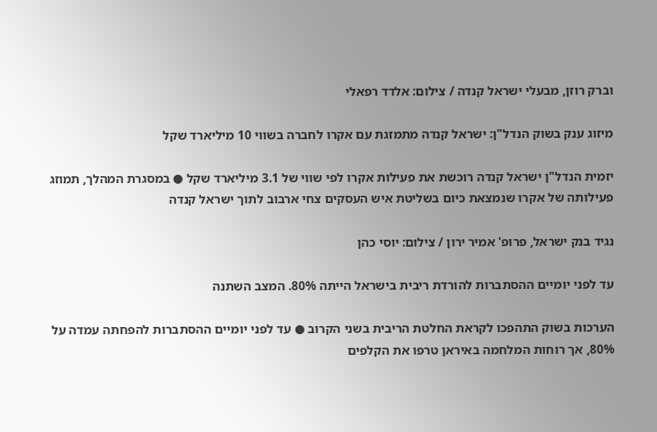וברק רוזן, מבעלי ישראל קנדה / צילום: אלדד רפאלי

מיזוג ענק בשוק הנדל"ן: ישראל קנדה מתמזגת עם אקרו לחברה בשווי 10 מיליארד שקל

יזמית הנדל"ן ישראל קנדה רוכשת את פעילות אקרו לפי שווי של 3.1 מיליארד שקל ● במסגרת המהלך, תמוזג פעילותה של אקרו שנמצאת כיום בשליטת איש העסקים צחי ארבוב לתוך ישראל קנדה

נגיד בנק ישראל, פרופ' אמיר ירון / צילום: יוסי כהן

עד לפני יומיים ההסתברות להורדת ריבית בישראל הייתה 80%. המצב השתנה

הערכות בשוק התהפכו לקראת החלטת הריבית בשני הקרוב ● עד לפני יומיים ההסתברות להפחתה עמדה על 80%, אך רוחות המלחמה באיראן טרפו את הקלפים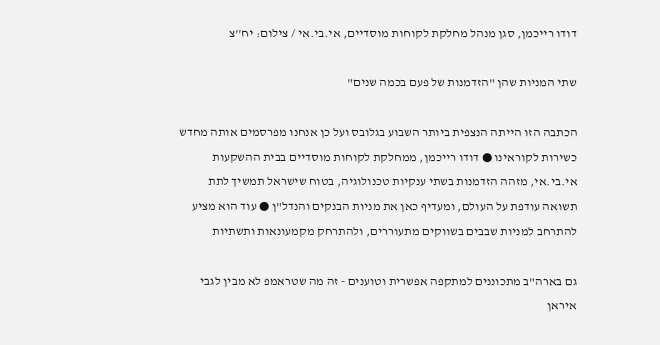דודו רייכמן, סגן מנהל מחלקת לקוחות מוסדיים, אי.בי.אי / צילום: יח''צ

שתי המניות שהן "הזדמנות של פעם בכמה שנים"

הכתבה הזו הייתה הנצפית ביותר השבוע בגלובס ועל כן אנחנו מפרסמים אותה מחדש כשירות לקוראינו ● דודו רייכמן, ממחלקת לקוחות מוסדיים בבית ההשקעות אי.בי.אי, מזהה הזדמנות בשתי ענקיות טכנולוגיה, בטוח שישראל תמשיך לתת תשואה עודפת על העולם, ומעדיף כאן את מניות הבנקים והנדל"ן ● עוד הוא מציע להתרחב למניות שבבים בשווקים מתעוררים, ולהתרחק מקמעונאות ותשתיות

גם בארה"ב מתכוננים למתקפה אפשרית וטוענים - זה מה שטראמפ לא מבין לגבי איראן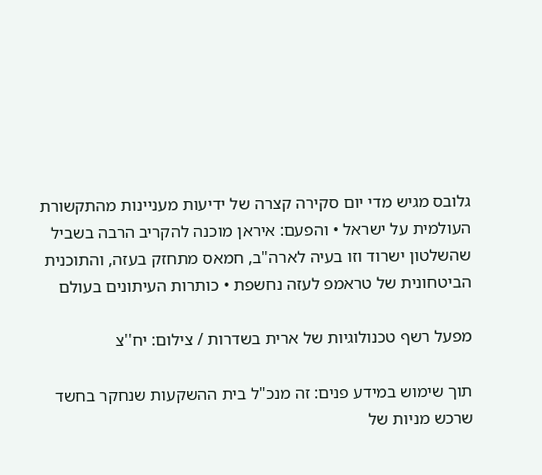גלובס מגיש מדי יום סקירה קצרה של ידיעות מעניינות מהתקשורת העולמית על ישראל • והפעם: איראן מוכנה להקריב הרבה בשביל שהשלטון ישרוד וזו בעיה לארה"ב, חמאס מתחזק בעזה, והתוכנית הביטחונית של טראמפ לעזה נחשפת • כותרות העיתונים בעולם

מפעל רשף טכנולוגיות של ארית בשדרות / צילום: יח''צ

תוך שימוש במידע פנים: זה מנכ"ל בית ההשקעות שנחקר בחשד שרכש מניות של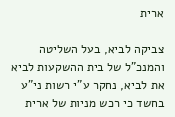ארית

צביקה לביא, בעל השליטה והמנכ"ל של בית ההשקעות לביא את לביא, נחקר ע"י רשות ני"ע בחשד כי רכש מניות של ארית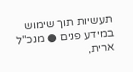תעשיות תוך שימוש במידע פנים ● מנכ"ל ארית,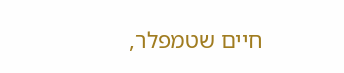חיים שטמפלר,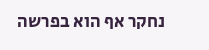נחקר אף הוא בפרשה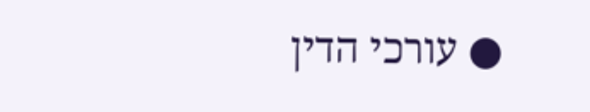● עורכי הדין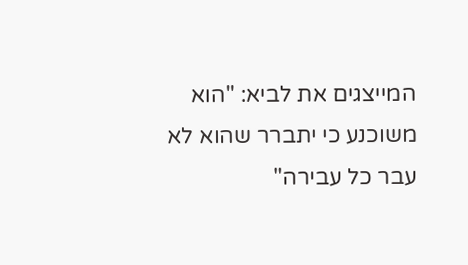המייצגים את לביא: "הוא משוכנע כי יתברר שהוא לא עבר כל עבירה"